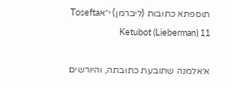תוספתא כתובות (ליברמן) י״אTosefta Ketubot (Lieberman) 11

א׳אלמנה שתובעת כתובתה, והיורשים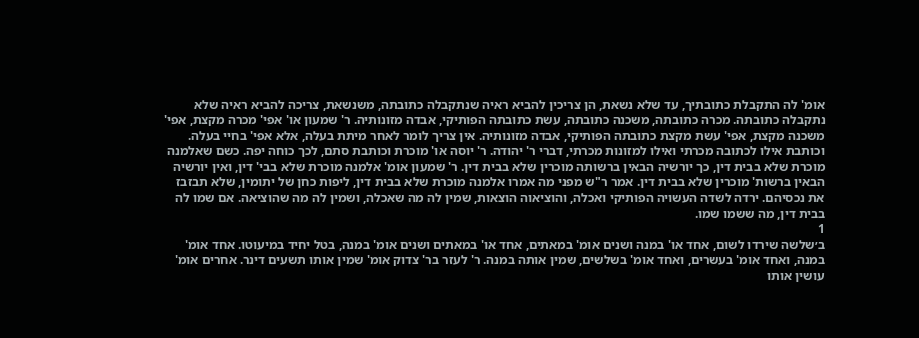אומ' לה התקבלת כתובתיך, עד שלא נשאת, הן צריכין להביא ראיה שנתקבלה כתובתה, משנשאת, צריכה להביא ראיה שלא נתקבלה כתובתה. מכרה כתובתה, משכנה כתובתה, עשת כתובתה הפותיקי, אבדה מזונותיה. ר' שמעון או' אפי' מכרה מקצת, אפי' משכנה מקצת, אפי' עשת מקצת כתובתה הפותיקי, אבדה מזונותיה. אין צריך לומר לאחר מיתת בעלה, אלא אפי' בחיי בעלה. וכותבת אילו לכתובה מכרתי ואילו למזונות מכרתי, דברי ר' יהודה. ר' יוסה או' מוכרת וכותבת סתם, לכך כוחה יפה. כשם שאלמנה מוכרת שלא בבית דין, כך יורשיה הבאין ברשותה מוכרין שלא בבית דין. ר' שמעון אומ' אלמנה מוכרת שלא בבי' דין, ואין יורשיה הבאין ברשות' מוכרין שלא בבית דין. אמר ר"ש מפני מה אמרו אלמנה מוכרת שלא בבית דין, ליפות כחן של יתומין, שלא תבזבז את נכסיהם. ירדה לשדה העשויה הפותיקי ואכלה, והוציאוה הוצאות, שמין לה מה שאכלה, ושמין לה מה שהוציאה. אם שמו לה בבית דין, מה ששמו שמו.
1
ב׳שלשה שירדו לשום, אחד או' במנה ושנים אומ' במאתים, אחד או' במאתים ושנים אומ' במנה, בטל יחיד במיעוטו. אחד אומ' במנה, ואחד אומ' בעשרים, ואחד אומ' בשלשים, שמין אותה במנה. ר' לעזר בר' צדוק אומ' שמין אותו תשעים דינר. אחרים אומ' עושין אותו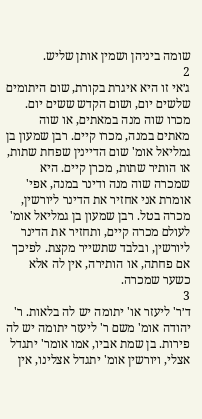שומה ביניהן ושמין אותן שליש.
2
ג׳אי זו היא איגרת בקורת, שום היתומים שלשים יום, ושום הקדש ששים יום. מכרו שוה מנה במאתים, או שוה מאתים במנה, מכרו קיים. רבן שמעון בן גמליאל אומ' שום הדיינין שפחת שתות, או הותיר שתות, מכרן קיים. היא שמכרה שוה מנה ודינר במנה, אפי' אומרת אני אחזיר את הדינר ליורשין, מכרה בטל. רבן שמעון בן גמליאל אומ' לעולם מכרה קיים, ותחזיר את הדינר ליורשין, ובלבד שתשייר מקצת. לפיכך אם פחתה, או הותירה, אין לה אלא כשער שמכרה.
3
ד׳ר' ליעזר או' יתומה יש לה בלאות. ר' יהודה אומ' משם ר' ליעזר יתומה יש לה פירות. בן שמת אביו, אמו אומר' יתגדל אצלי, ויורשין אומ' יתגדל אצלינו, אין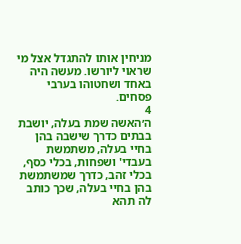מניחין אותו להתגדל אצל מי שראוי ליורשו. מעשה היה באחד ושחטוהו בערבי פסחים.
4
ה׳האשה שמת בעלה, יושבת בבתים כדרך שישבה בהן בחיי בעלה, משתמשת בעבדי' ושפחות, בכלי כסף, בכלי זהב, כדרך שמשתמשת בהן בחיי בעלה, שכך כותב לה תהא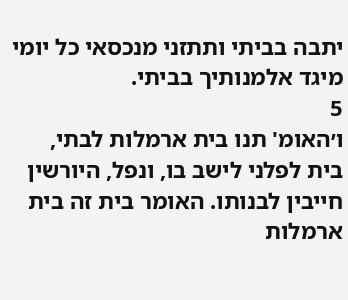יתבה בביתי ותתזני מנכסאי כל יומי מיגד אלמנותיך בביתי.
5
ו׳האומ' תנו בית ארמלות לבתי, בית לפלני לישב בו, ונפל, היורשין חייבין לבנותו. האומר בית זה בית ארמלות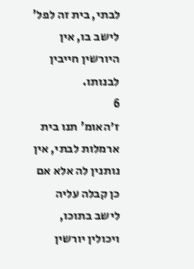לבתי, בית זה לפל' לישב בו, אין היורשין חייבין לבנותו.
6
ז׳האומ' תנו בית ארמלות לבתי, אין נותנין לה אלא אם כן קבלה עליה לישב בתוכו, ויכולין יורשין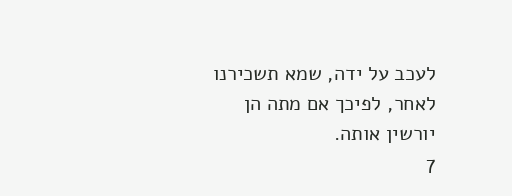לעכב על ידה, שמא תשכירנו לאחר, לפיכך אם מתה הן יורשין אותה.
7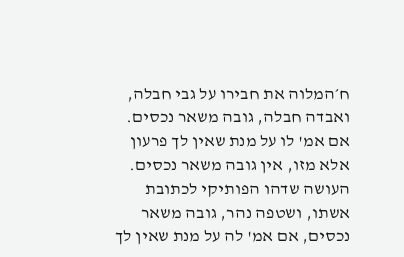ח׳המלוה את חבירו על גבי חבלה, ואבדה חבלה, גובה משאר נכסים. אם אמ' לו על מנת שאין לך פרעון אלא מזו, אין גובה משאר נכסים. העושה שדהו הפותיקי לכתובת אשתו, ושטפה נהר, גובה משאר נכסים, אם אמ' לה על מנת שאין לך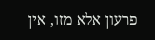פרעון אלא מזו, אין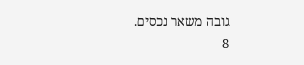גובה משאר נכסים.
8